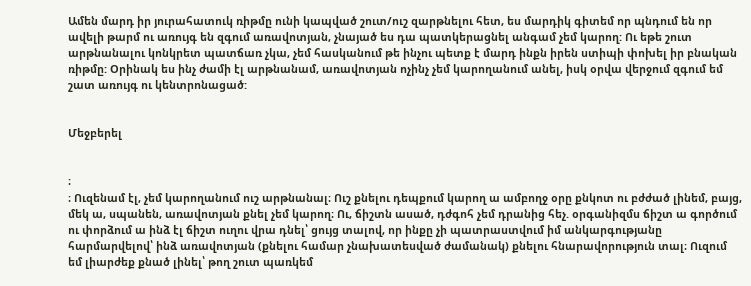Ամեն մարդ իր յուրահատուկ ռիթմը ունի կապված շուտ/ուշ զարթնելու հետ, ես մարդիկ գիտեմ որ պնդում են որ ավելի թարմ ու առույգ են զգում առավոտյան, չնայած ես դա պատկերացնել անգամ չեմ կարող: Ու եթե շուտ արթնանալու կոնկրետ պատճառ չկա, չեմ հասկանում թե ինչու պետք է մարդ ինքն իրեն ստիպի փոխել իր բնական ռիթմը: Օրինակ ես ինչ ժամի էլ արթնանամ, առավոտյան ոչինչ չեմ կարողանում անել, իսկ օրվա վերջում զգում եմ շատ առույգ ու կենտրոնացած:


Մեջբերել


։
։ Ուզենամ էլ, չեմ կարողանում ուշ արթնանալ։ Ուշ քնելու դեպքում կարող ա ամբողջ օրը քնկոտ ու բժժած լինեմ, բայց, մեկ ա, սպանեն, առավոտյան քնել չեմ կարող։ Ու, ճիշտն ասած, դժգոհ չեմ դրանից հեչ. օրգանիզմս ճիշտ ա գործում ու փորձում ա ինձ էլ ճիշտ ուղու վրա դնել՝ ցույց տալով, որ ինքը չի պատրաստվում իմ անկարգությանը հարմարվելով՝ ինձ առավոտյան (քնելու համար չնախատեսված ժամանակ) քնելու հնարավորություն տալ։ Ուզում եմ լիարժեք քնած լինել՝ թող շուտ պառկեմ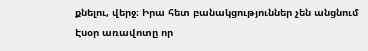քնելու, վերջ։ Իրա հետ բանակցություններ չեն անցնում
Էսօր առավոտը որ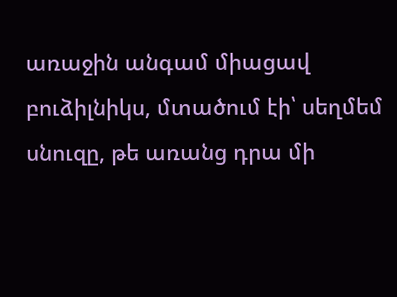առաջին անգամ միացավ բուձիլնիկս, մտածում էի՝ սեղմեմ սնուզը, թե առանց դրա մի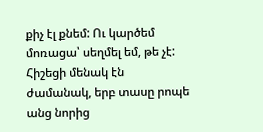քիչ էլ քնեմ: Ու կարծեմ մոռացա՝ սեղմել եմ, թե չէ: Հիշեցի մենակ էն ժամանակ, երբ տասը րոպե անց նորից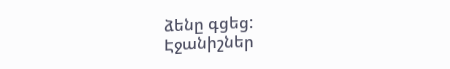ձենը գցեց:
Էջանիշներ